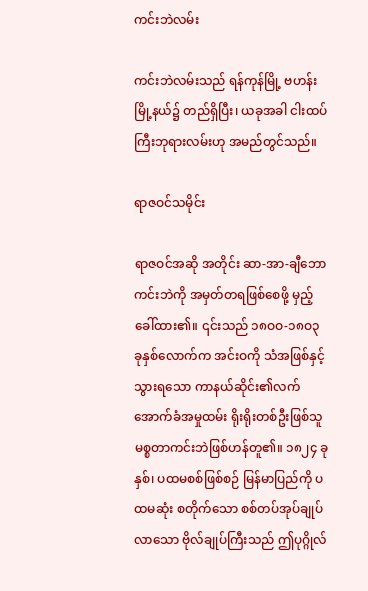ကင်းဘဲလမ်း

ကင်းဘဲလမ်းသည် ရန်ကုန်မြို့ ဗဟန်းမြို့နယ်၌ တည်ရှိပြီး၊ ယခုအခါ ငါးထပ်ကြီးဘုရားလမ်းဟု အမည်တွင်သည်။

ရာဇဝင်သမိုင်း

ရာဇဝင်အဆို အတိုင်း ဆာ-အာ-ချီဘော ကင်းဘဲကို အမှတ်တရဖြစ်စေဖို့ မှည့်ခေါ်ထား၏။ ၎င်းသည် ၁၈ဝဝ-၁၈ဝ၃ ခုနှစ်လောက်က အင်းဝကို သံအဖြစ်နှင့် သွားရသော ကာနယ်ဆိုင်း၏လက်အောက်ခံအမှုထမ်း ရိုးရိုးတစ်ဦးဖြစ်သူ မစ္စတာကင်းဘဲဖြစ်ဟန်တူ၏။ ၁၈၂၄ ခုနှစ်၊ ပထမစစ်ဖြစ်စဉ် မြန်မာပြည်ကို ပထမဆုံး စတိုက်သော စစ်တပ်အုပ်ချုပ်လာသော ဗိုလ်ချုပ်ကြီးသည် ဤပုဂ္ဂိုလ်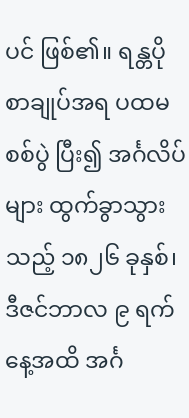ပင် ဖြစ်၏။ ရန္တပို စာချုပ်အရ ပထမစစ်ပွဲ ပြီး၍ အင်္ဂလိပ်များ ထွက်ခွာသွားသည့် ၁၈၂၆ ခုနှစ်၊ ဒီဇင်ဘာလ ၉ ရက်နေ့အထိ အင်္ဂ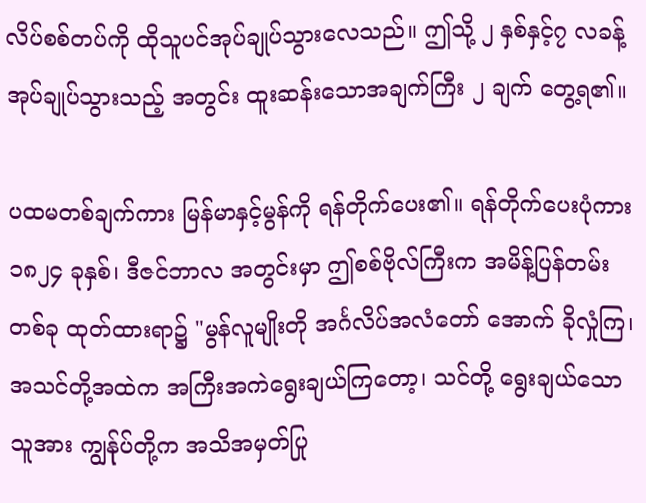လိပ်စစ်တပ်ကို ထိုသူပင်အုပ်ချုပ်သွားလေသည်။ ဤသို့ ၂ နှစ်နှင့်၇ လခန့် အုပ်ချုပ်သွားသည့် အတွင်း ထူးဆန်းသောအချက်ကြီး ၂ ချက် တွေ့ရ၏။

ပထမတစ်ချက်ကား မြန်မာနှင့်မွန်ကို ရန်တိုက်ပေး၏။ ရန်တိုက်ပေးပုံကား ၁၈၂၄ ခုနှစ်၊ ဒီဇင်ဘာလ အတွင်းမှာ ဤစစ်ဗိုလ်ကြီးက အမိန့်ပြန်တမ်းတစ်ခု ထုတ်ထားရာ၌ "မွန်လူမျိုးတို အင်္ဂလိပ်အလံတော် အောက် ခိုလှုံကြ၊ အသင်တို့အထဲက အကြီးအကဲရွေးချယ်ကြတော့၊ သင်တို့ ရွေးချယ်သောသူအား ကျွန်ုပ်တို့က အသိအမှတ်ပြု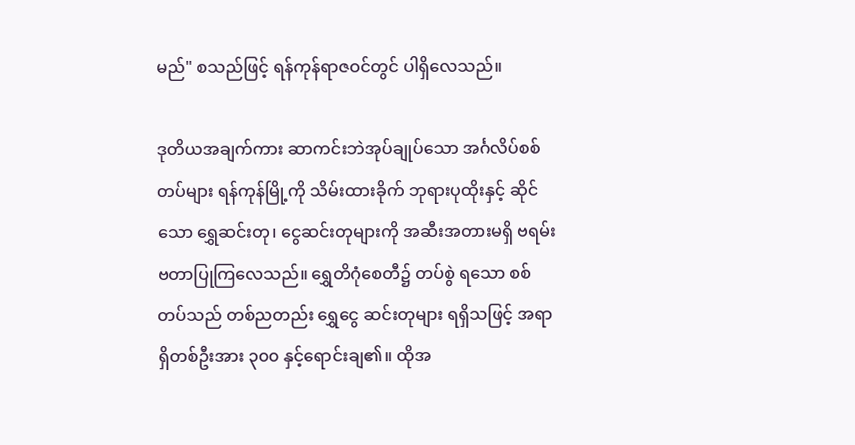မည်" စသည်ဖြင့် ရန်ကုန်ရာဇဝင်တွင် ပါရှိလေသည်။

ဒုတိယအချက်ကား ဆာကင်းဘဲအုပ်ချုပ်သော အင်္ဂလိပ်စစ်တပ်များ ရန်ကုန်မြို့ကို သိမ်းထားခိုက် ဘုရားပုထိုးနှင့် ဆိုင်သော ရွှေဆင်းတု၊ ငွေဆင်းတုများကို အဆီးအတားမရှိ ဗရမ်းဗတာပြုကြလေသည်။ ရွှေတိဂုံစေတီ၌ တပ်စွဲ ရသော စစ်တပ်သည် တစ်ညတည်း ရွှေငွေ ဆင်းတုများ ရရှိသဖြင့် အရာရှိတစ်ဦးအား ၃၀၀ နှင့်ရောင်းချ၏။ ထိုအ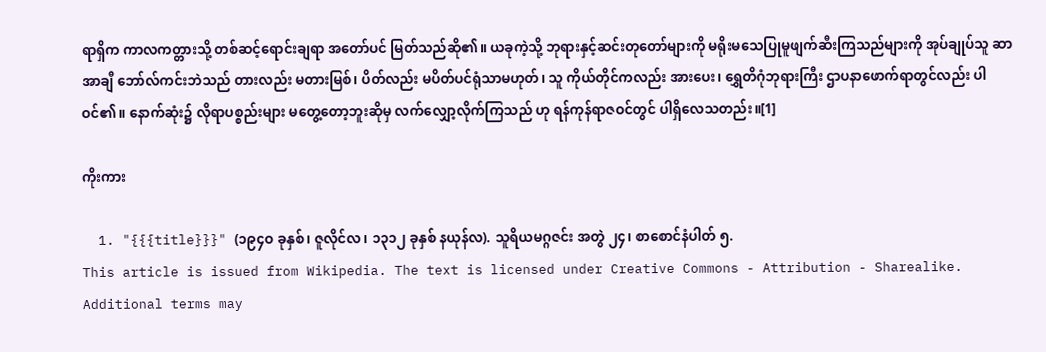ရာရှိက ကာလကတ္တားသို့ တစ်ဆင့်ရောင်းချရာ အတော်ပင် မြတ်သည်ဆို၏။ ယခုကဲ့သို့ ဘုရားနှင့်ဆင်းတုတော်များကို မရိုးမသေပြုမူဖျက်ဆီးကြသည်များကို အုပ်ချုပ်သူ ဆာအာချီ ဘော်လ်ကင်းဘဲသည် တားလည်း မတားမြစ်၊ ပိတ်လည်း မပိတ်ပင်ရုံသာမဟုတ်၊ သူ ကိုယ်တိုင်ကလည်း အားပေး၊ ရွှေတိဂုံဘုရားကြီး ဌာပနာဖောက်ရာတွင်လည်း ပါဝင်၏။ နောက်ဆုံး၌ လိုရာပစ္စည်းများ မတွေ့တော့ဘူးဆိုမှ လက်လျှော့လိုက်ကြသည် ဟု ရန်ကုန်ရာဇဝင်တွင် ပါရှိလေသတည်း။[1]

ကိုးကား

  1. "{{{title}}}" (၁၉၄ဝ ခုနှစ်၊ ဇူလိုင်လ၊ ၁၃၁၂ ခုနှစ် နယုန်လ). သူရိယမဂ္ဂဇင်း အတွဲ ၂၄၊ စာစောင်နံပါတ် ၅.
This article is issued from Wikipedia. The text is licensed under Creative Commons - Attribution - Sharealike. Additional terms may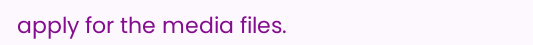apply for the media files.